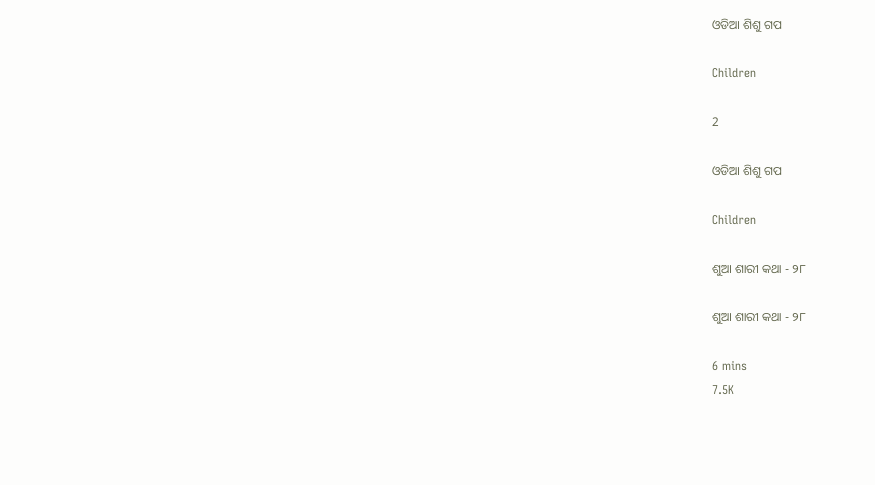ଓଡିଆ ଶିଶୁ ଗପ

Children

2

ଓଡିଆ ଶିଶୁ ଗପ

Children

ଶୁଆ ଶାରୀ କଥା - ୨୮

ଶୁଆ ଶାରୀ କଥା - ୨୮

6 mins
7.5K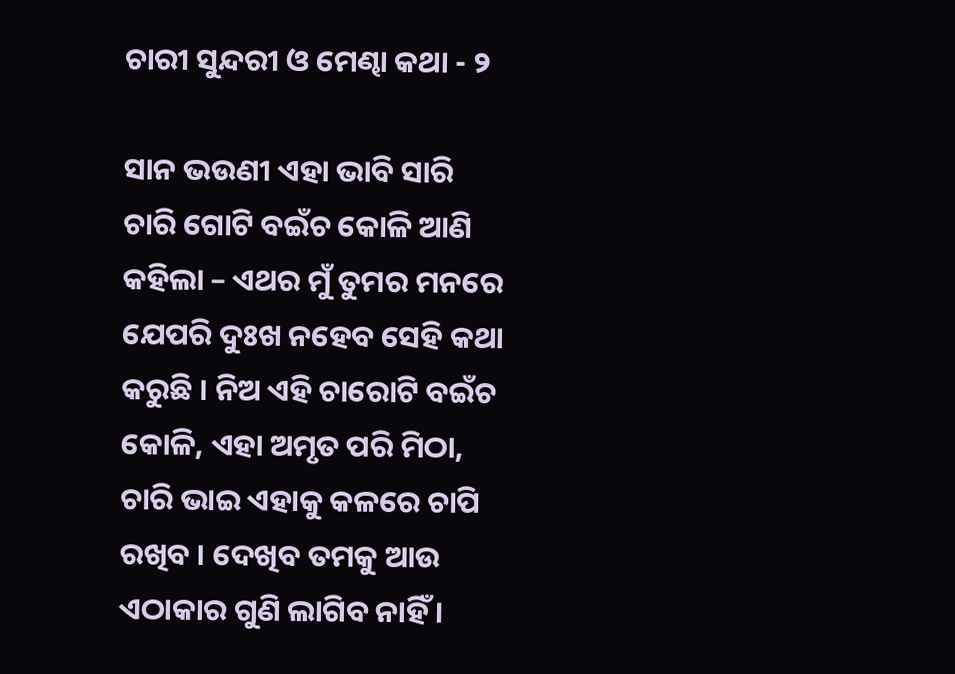ଚାରୀ ସୁନ୍ଦରୀ ଓ ମେଣ୍ଢା କଥା - ୨

ସାନ ଭଉଣୀ ଏହା ଭାବି ସାରି ଚାରି ଗୋଟି ବଇଁଚ କୋଳି ଆଣି କହିଲା – ଏଥର ମୁଁ ତୁମର ମନରେ ଯେପରି ଦୁଃଖ ନହେବ ସେହି କଥା କରୁଛି । ନିଅ ଏହି ଚାରୋଟି ବଇଁଚ କୋଳି, ଏହା ଅମୃତ ପରି ମିଠା, ଚାରି ଭାଇ ଏହାକୁ କଳରେ ଚାପି ରଖିବ । ଦେଖିବ ତମକୁ ଆଉ ଏଠାକାର ଗୁଣି ଲାଗିବ ନାହିଁ ।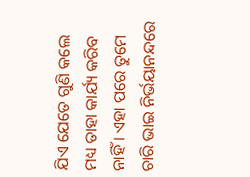ଯିଏ ଯେତେ ଗୁଣି କଲେ ମଧ୍ୟ ତାହା କାର୍ଯ୍ୟ କରିବ ନାହିଁ । ଏହା ପରେ ତୁମେ ଚାରି ଭାଇ ନିର୍ଭୟାନନ୍ଦରେ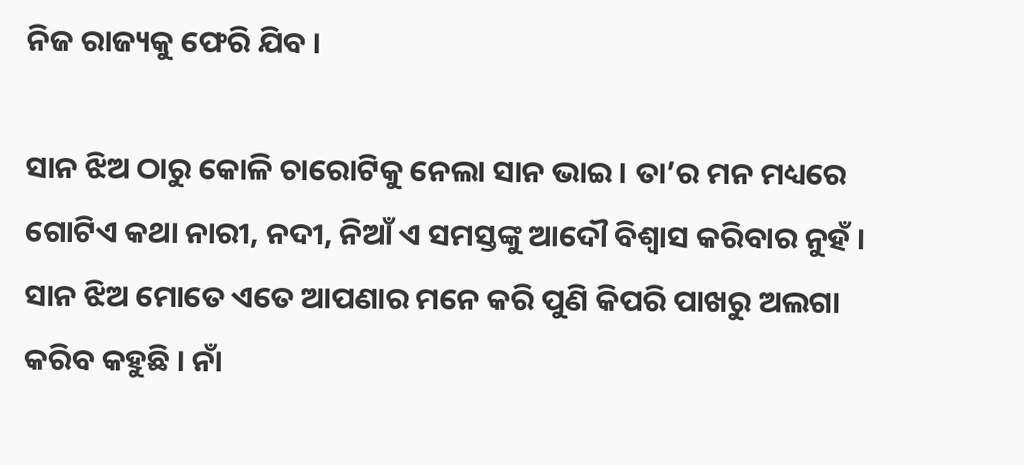ନିଜ ରାଜ୍ୟକୁ ଫେରି ଯିବ ।

ସାନ ଝିଅ ଠାରୁ କୋଳି ଚାରୋଟିକୁ ନେଲା ସାନ ଭାଇ । ତା’ର ମନ ମଧ୍ୟରେ ଗୋଟିଏ କଥା ନାରୀ, ନଦୀ, ନିଆଁ ଏ ସମସ୍ତଙ୍କୁ ଆଦୌ ବିଶ୍ୱାସ କରିବାର ନୁହଁ । ସାନ ଝିଅ ମୋତେ ଏତେ ଆପଣାର ମନେ କରି ପୁଣି କିପରି ପାଖରୁ ଅଲଗା କରିବ କହୁଛି । ନାଁ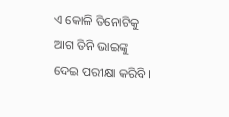ଏ କୋଳି ତିନୋଟିକୁ ଆଗ ତିନି ଭାଇଙ୍କୁ ଦେଇ ପରୀକ୍ଷା କରିବି ।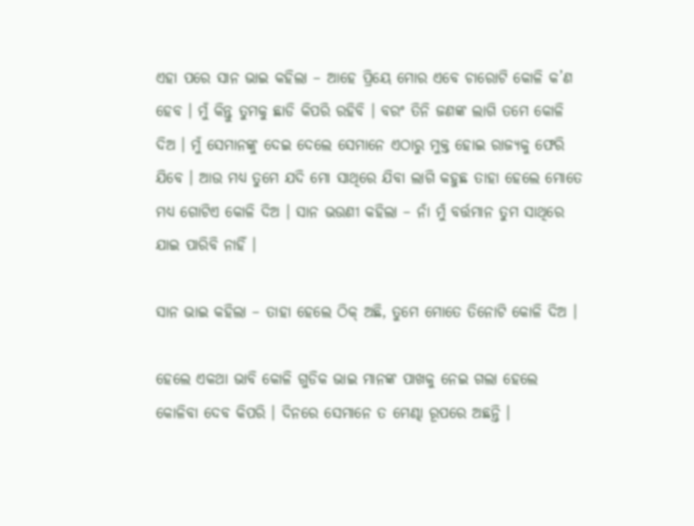ଏହା ପରେ ସାନ ଭାଇ କହିଲା – ଆହେ ପ୍ରିୟେ ମୋର ଏବେ ଚାରୋଟି କୋଳି କ’ଣ ହେବ । ମୁଁ କିନ୍ତୁ ତୁମକୁ ଛାଡି କିପରି ରହିବି । ବରଂ ତିନି ଜଣଙ୍କ ଲାଗି ତମେ କୋଳି ଦିଅ । ମୁଁ ସେମାନଙ୍କୁ ଦେଇ ଦେଲେ ସେମାନେ ଏଠାରୁ ମୁକ୍ତ ହୋଇ ରାଜ୍ୟକୁ ଫେରି ଯିବେ । ଆଉ ମଧ୍ୟ ତୁମେ ଯଦି ମୋ ସାଥିରେ ଯିବା ଲାଗି କହୁଛ ତାହା ହେଲେ ମୋତେ ମଧ୍ୟ ଗୋଟିଏ କୋଳି ଦିଅ । ସାନ ଭଉଣୀ କହିଲା – ନାଁ ମୁଁ ବର୍ତ୍ତମାନ ତୁମ ସାଥିରେ ଯାଇ ପାରିବି ନାହିଁ ।

ସାନ ଭାଇ କହିଲା – ତାହା ହେଲେ ଠିକ୍ ଅଛି, ତୁମେ ମୋତେ ତିନୋଟି କୋଳି ଦିଅ ।

ହେଲେ ଏକଥା ଭାବି କୋଳି ଗୁଡିକ ଭାଇ ମାନଙ୍କ ପାଖକୁ ନେଇ ଗଲା ହେଲେ କୋଳିବା ଦେବ କିପରି । ଦିନରେ ସେମାନେ ତ ମେଣ୍ଢା ରୂପରେ ଅଛନ୍ତି ।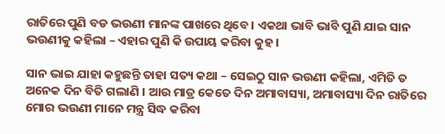ରାତିରେ ପୁଣି ବଡ ଭଉଣୀ ମାନଙ୍କ ପାଖରେ ଥିବେ । ଏକଥା ଭାବି ଭାବି ପୁଣି ଯାଇ ସାନ ଭଉଣୀକୁ କହିଲା – ଏହାର ପୁଣି କି ଉପାୟ କରିବା କୁହ ।

ସାନ ଭାଇ ଯାହା କହୁଛନ୍ତି ତାହା ସତ୍ୟ କଥା – ସେଇଠୁ ସାନ ଭଉଣୀ କହିଲା, ଏମିତି ତ ଅନେକ ଦିନ ବିତି ଗଲାଣି । ଆଉ ମାତ୍ର କେତେ ଦିନ ଅମାବାସ୍ୟା, ଅମାବାସ୍ୟା ଦିନ ରାତିରେ ମୋର ଭଉଣୀ ମାନେ ମନ୍ତ୍ର ସିଦ୍ଧ କରିବା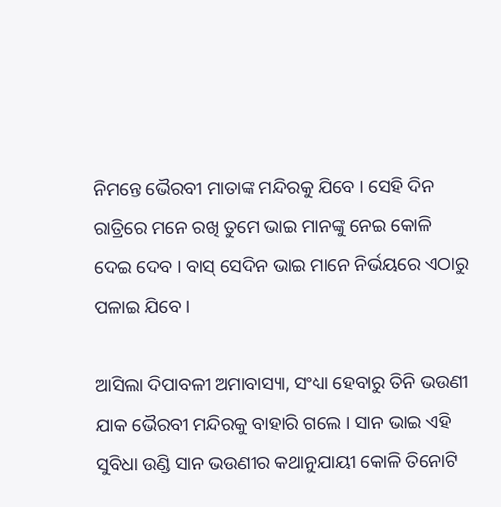ନିମନ୍ତେ ଭୈରବୀ ମାତାଙ୍କ ମନ୍ଦିରକୁ ଯିବେ । ସେହି ଦିନ ରାତ୍ରିରେ ମନେ ରଖି ତୁମେ ଭାଇ ମାନଙ୍କୁ ନେଇ କୋଳି ଦେଇ ଦେବ । ବାସ୍ ସେଦିନ ଭାଇ ମାନେ ନିର୍ଭୟରେ ଏଠାରୁ ପଳାଇ ଯିବେ ।

ଆସିଲା ଦିପାବଳୀ ଅମାବାସ୍ୟା, ସଂଧ୍ୟା ହେବାରୁ ତିନି ଭଉଣୀ ଯାକ ଭୈରବୀ ମନ୍ଦିରକୁ ବାହାରି ଗଲେ । ସାନ ଭାଇ ଏହି ସୁବିଧା ଉଣ୍ଡି ସାନ ଭଉଣୀର କଥାନୁଯାୟୀ କୋଳି ତିନୋଟି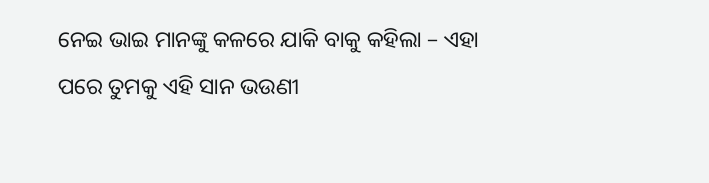ନେଇ ଭାଇ ମାନଙ୍କୁ କଳରେ ଯାକି ବାକୁ କହିଲା – ଏହା ପରେ ତୁମକୁ ଏହି ସାନ ଭଉଣୀ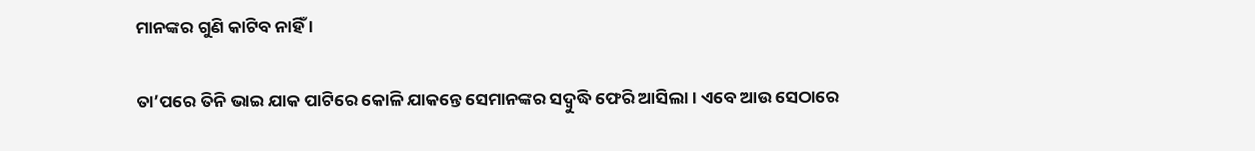ମାନଙ୍କର ଗୁଣି କାଟିବ ନାହିଁ ।

ତା’ପରେ ତିନି ଭାଇ ଯାକ ପାଟିରେ କୋଳି ଯାକନ୍ତେ ସେମାନଙ୍କର ସଦ୍ବୁଦ୍ଧି ଫେରି ଆସିଲା । ଏବେ ଆଉ ସେଠାରେ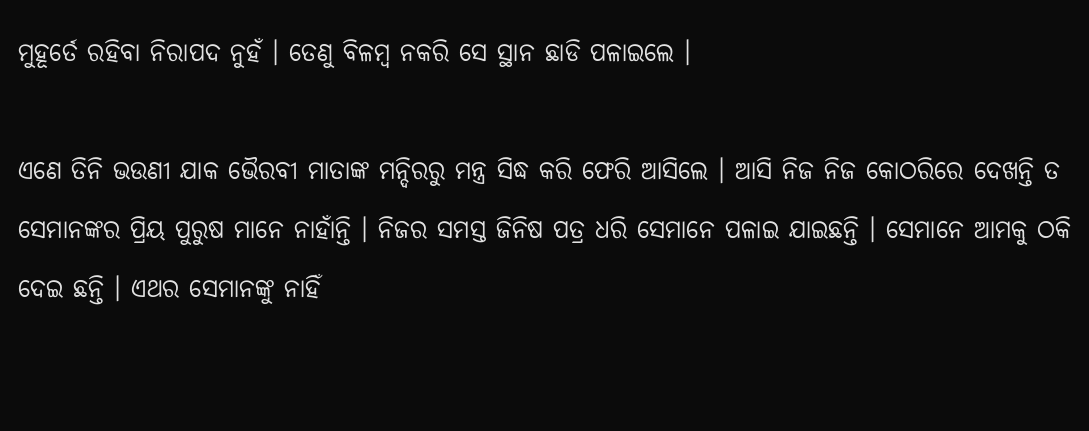ମୁହୂର୍ତେ ରହିବା ନିରାପଦ ନୁହଁ । ତେଣୁ ବିଳମ୍ବ ନକରି ସେ ସ୍ଥାନ ଛାଡି ପଳାଇଲେ ।

ଏଣେ ତିନି ଭଉଣୀ ଯାକ ଭୈରବୀ ମାତାଙ୍କ ମନ୍ଦିରରୁ ମନ୍ତ୍ର ସିଦ୍ଧ କରି ଫେରି ଆସିଲେ । ଆସି ନିଜ ନିଜ କୋଠରିରେ ଦେଖନ୍ତି ତ ସେମାନଙ୍କର ପ୍ରିୟ ପୁରୁଷ ମାନେ ନାହାଁନ୍ତି । ନିଜର ସମସ୍ତ ଜିନିଷ ପତ୍ର ଧରି ସେମାନେ ପଳାଇ ଯାଇଛନ୍ତି । ସେମାନେ ଆମକୁ ଠକି ଦେଇ ଛନ୍ତି । ଏଥର ସେମାନଙ୍କୁ ନାହିଁ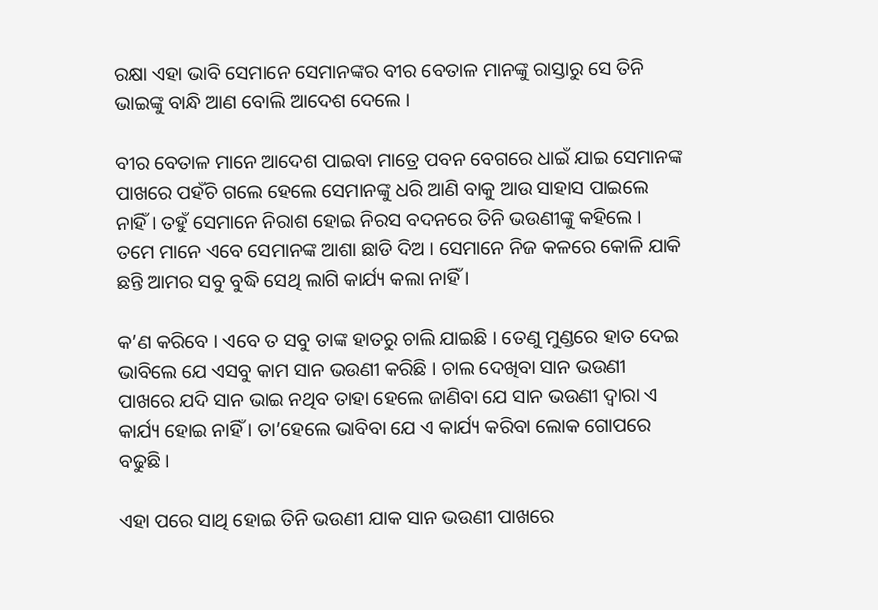ରକ୍ଷା ଏହା ଭାବି ସେମାନେ ସେମାନଙ୍କର ବୀର ବେତାଳ ମାନଙ୍କୁ ରାସ୍ତାରୁ ସେ ତିନି ଭାଇଙ୍କୁ ବାନ୍ଧି ଆଣ ବୋଲି ଆଦେଶ ଦେଲେ ।

ବୀର ବେତାଳ ମାନେ ଆଦେଶ ପାଇବା ମାତ୍ରେ ପବନ ବେଗରେ ଧାଇଁ ଯାଇ ସେମାନଙ୍କ ପାଖରେ ପହଁଚି ଗଲେ ହେଲେ ସେମାନଙ୍କୁ ଧରି ଆଣି ବାକୁ ଆଉ ସାହାସ ପାଇଲେ ନାହିଁ । ତହୁଁ ସେମାନେ ନିରାଶ ହୋଇ ନିରସ ବଦନରେ ତିନି ଭଉଣୀଙ୍କୁ କହିଲେ । ତମେ ମାନେ ଏବେ ସେମାନଙ୍କ ଆଶା ଛାଡି ଦିଅ । ସେମାନେ ନିଜ କଳରେ କୋଳି ଯାକି ଛନ୍ତି ଆମର ସବୁ ବୁଦ୍ଧି ସେଥି ଲାଗି କାର୍ଯ୍ୟ କଲା ନାହିଁ ।

କ’ଣ କରିବେ । ଏବେ ତ ସବୁ ତାଙ୍କ ହାତରୁ ଚାଲି ଯାଇଛି । ତେଣୁ ମୁଣ୍ଡରେ ହାତ ଦେଇ ଭାବିଲେ ଯେ ଏସବୁ କାମ ସାନ ଭଉଣୀ କରିଛି । ଚାଲ ଦେଖିବା ସାନ ଭଉଣୀ ପାଖରେ ଯଦି ସାନ ଭାଇ ନଥିବ ତାହା ହେଲେ ଜାଣିବା ଯେ ସାନ ଭଉଣୀ ଦ୍ୱାରା ଏ କାର୍ଯ୍ୟ ହୋଇ ନାହିଁ । ତା’ହେଲେ ଭାବିବା ଯେ ଏ କାର୍ଯ୍ୟ କରିବା ଲୋକ ଗୋପରେ ବଢୁଛି ।

ଏହା ପରେ ସାଥି ହୋଇ ତିନି ଭଉଣୀ ଯାକ ସାନ ଭଉଣୀ ପାଖରେ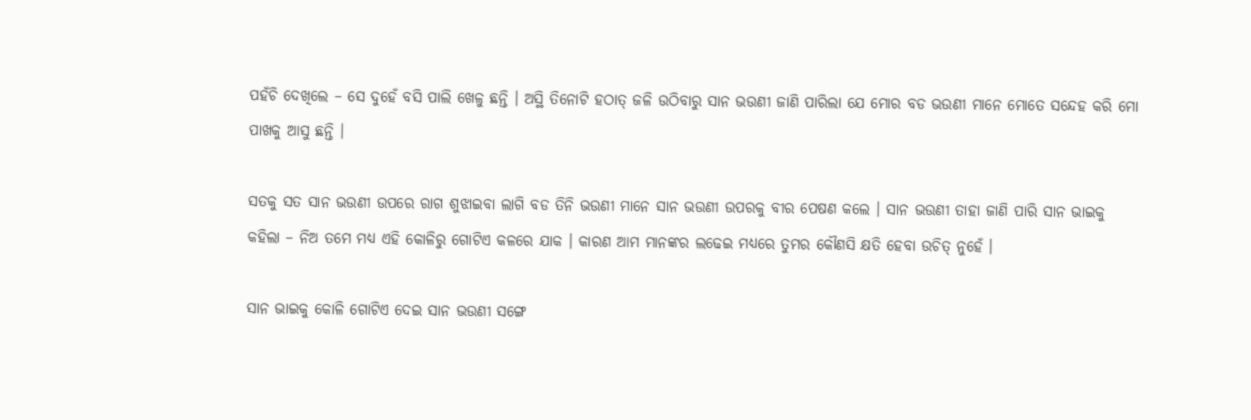ପହଁଚି ଦେଖିଲେ – ସେ ଦୁହେଁ ବସି ପାଲି ଖେଳୁ ଛନ୍ତି । ଅସ୍ଥି ତିନୋଟି ହଠାତ୍ ଜଳି ଉଠିବାରୁ ସାନ ଭଉଣୀ ଜାଣି ପାରିଲା ଯେ ମୋର ବଡ ଭଉଣୀ ମାନେ ମୋତେ ସନ୍ଦେହ କରି ମୋ ପାଖକୁ ଆସୁ ଛନ୍ତି ।

ସତକୁ ସତ ସାନ ଭଉଣୀ ଉପରେ ରାଗ ଶୁଝାଇବା ଲାଗି ବଡ ତିନି ଭଉଣୀ ମାନେ ସାନ ଭଉଣୀ ଉପରକୁ ବୀର ପେଷଣ କଲେ । ସାନ ଭଉଣୀ ତାହା ଜାଣି ପାରି ସାନ ଭାଇକୁ କହିଲା – ନିଅ ତମେ ମଧ୍ୟ ଏହି କୋଳିରୁ ଗୋଟିଏ କଳରେ ଯାକ । କାରଣ ଆମ ମାନଙ୍କର ଲଢେଇ ମଧ୍ୟରେ ତୁମର କୌଣସି କ୍ଷତି ହେବା ଉଚିତ୍ ନୁହେଁ ।

ସାନ ଭାଇକୁ କୋଳି ଗୋଟିଏ ଦେଇ ସାନ ଭଉଣୀ ସଙ୍ଗେ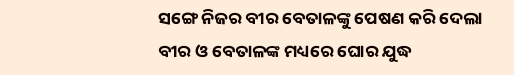ସଙ୍ଗେ ନିଜର ବୀର ବେତାଳଙ୍କୁ ପେଷଣ କରି ଦେଲା ବୀର ଓ ବେତାଳଙ୍କ ମଧ୍ୟରେ ଘୋର ଯୁଦ୍ଧ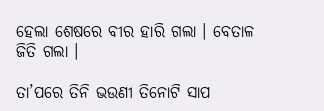ହେଲା ଶେଷରେ ବୀର ହାରି ଗଲା । ବେତାଳ ଜିତି ଗଲା ।

ତା’ପରେ ତିନି ଭଉଣୀ ତିନୋଟି ସାପ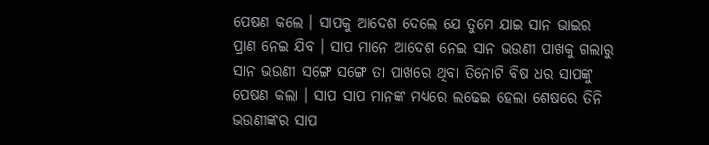ପେଷଣ କଲେ । ସାପକୁ ଆଦେଶ ଦେଲେ ଯେ ତୁମେ ଯାଇ ସାନ ଭାଇର ପ୍ରାଣ ନେଇ ଯିବ । ସାପ ମାନେ ଆଦେଶ ନେଇ ସାନ ଭଉଣୀ ପାଖକୁ ଗଲାରୁ ସାନ ଭଉଣୀ ସଙ୍ଗେ ସଙ୍ଗେ ତା ପାଖରେ ଥିବା ତିନୋଟି ବିଷ ଧର ସାପଙ୍କୁ ପେଷଣ କଲା । ସାପ ସାପ ମାନଙ୍କ ମଧ୍ୟରେ ଲଢେଇ ହେଲା ଶେଷରେ ତିନି ଭଉଣୀଙ୍କର ସାପ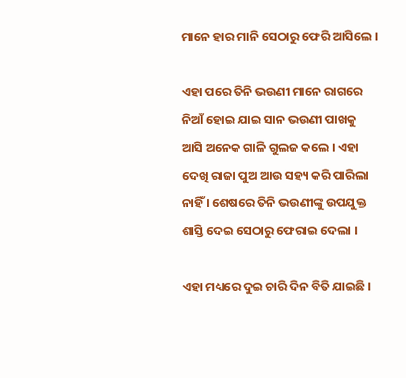ମାନେ ହାର ମାନି ସେଠାରୁ ଫେରି ଆସିଲେ ।

ଏହା ପରେ ତିନି ଭଉଣୀ ମାନେ ରାଗରେ ନିଆଁ ହୋଇ ଯାଇ ସାନ ଭଉଣୀ ପାଖକୁ ଆସି ଅନେକ ଗାଳି ଗୁଲଜ କଲେ । ଏହା ଦେଖି ରାଜା ପୁଅ ଆଉ ସହ୍ୟ କରି ପାରିଲା ନାହିଁ । ଶେଷରେ ତିନି ଭଉଣୀଙ୍କୁ ଉପଯୁକ୍ତ ଶାସ୍ତି ଦେଇ ସେଠାରୁ ଫେରାଇ ଦେଲା ।

ଏହା ମଧ୍ୟରେ ଦୁଇ ଚାରି ଦିନ ବିତି ଯାଇଛି ।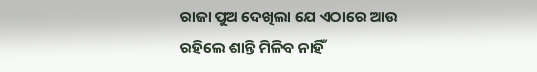ରାଜା ପୁଅ ଦେଖିଲା ଯେ ଏଠାରେ ଆଉ ରହିଲେ ଶାନ୍ତି ମିଳିବ ନାହିଁ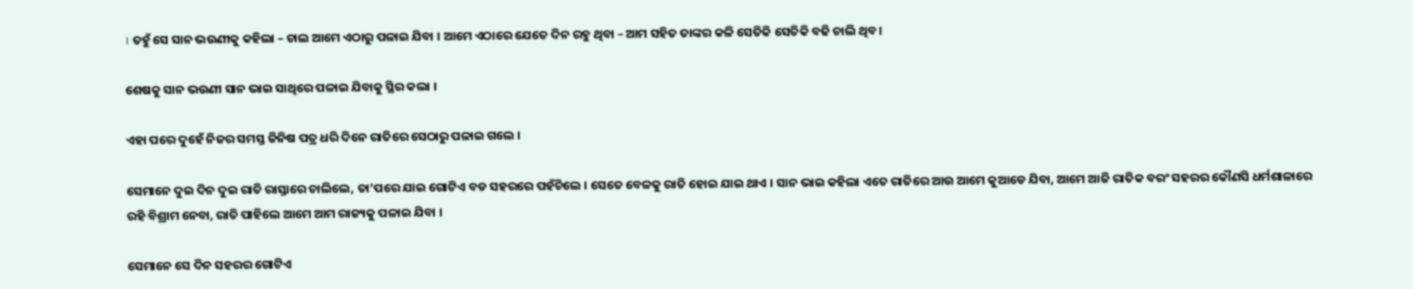। ତହୁଁ ସେ ସାନ ଭଉଣୀକୁ କହିଲା – ଚାଲ ଆମେ ଏଠାରୁ ପଳାଇ ଯିବା । ଆମେ ଏଠାରେ ଯେତେ ଦିନ ରହୁ ଥିବା – ଆମ ସହିତ ତାଙ୍କର କଳି ସେତିକି ସେତିକି ବଢି ଚାଲି ଥିବ ।

ଶେଷକୁ ସାନ ଭଉଣୀ ସାନ ଭାଇ ସାଥିରେ ପଳାଇ ଯିବାକୁ ସ୍ଥିର କଲା ।

ଏହା ପରେ ଦୁହେଁ ନିଜର ସମସ୍ତ ଜିନିଷ ପତ୍ର ଧରି ଦିନେ ରାତିରେ ସେଠାରୁ ପଳାଇ ଗଲେ ।

ସେମାନେ ଦୁଇ ଦିନ ଦୁଇ ରାତି ରାସ୍ତାରେ ଚାଲିଲେ, ତା’ପରେ ଯାଇ ଗୋଟିଏ ବଡ ସହରରେ ପହଁଚିଲେ । ସେତେ ବେଳକୁ ରାତି ହୋଇ ଯାଇ ଥାଏ । ସାନ ଭାଇ କହିଲା ଏତେ ରାତିରେ ଆଉ ଆମେ କୁଆଡେ ଯିବା, ଆମେ ଆଜି ରାତିକ ବରଂ ସହରର କୌଣସି ଧର୍ମଶାଳାରେ ରହି ବିଶ୍ରାମ ନେବା, ରାତି ପାହିଲେ ଆମେ ଆମ ରାଜ୍ୟକୁ ପଳାଇ ଯିବା ।

ସେମାନେ ସେ ଦିନ ସହରର ଗୋଟିଏ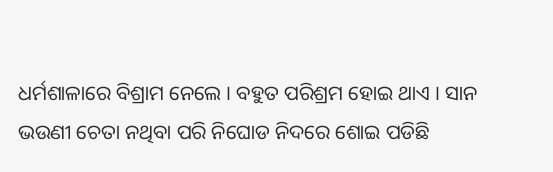ଧର୍ମଶାଳାରେ ବିଶ୍ରାମ ନେଲେ । ବହୁତ ପରିଶ୍ରମ ହୋଇ ଥାଏ । ସାନ ଭଉଣୀ ଚେତା ନଥିବା ପରି ନିଘୋଡ ନିଦରେ ଶୋଇ ପଡିଛି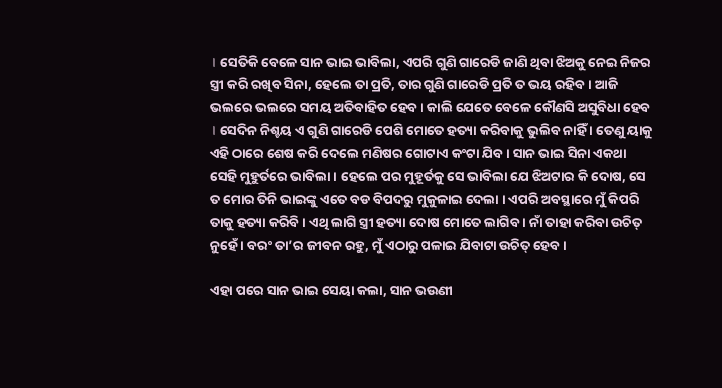। ସେତିକି ବେଳେ ସାନ ଭାଇ ଭାବିଲା, ଏପରି ଗୁଣି ଗାରେଡି ଜାଣି ଥିବା ଝିଅକୁ ନେଇ ନିଜର ସ୍ତ୍ରୀ କରି ରଖିବ ସିନା, ହେଲେ ତା ପ୍ରତି, ତାର ଗୁଣି ଗାରେଡି ପ୍ରତି ତ ଭୟ ରହିବ । ଆଜି ଭଲରେ ଭଲରେ ସମୟ ଅତିବାହିତ ହେବ । କାଲି ଯେତେ ବେଳେ କୌଣସି ଅସୁବିଧା ହେବ । ସେଦିନ ନିଶ୍ଚୟ ଏ ଗୁଣି ଗାରେଡି ପେଶି ମୋତେ ହତ୍ୟା କରିବାକୁ ଭୁଲିବ ନାହିଁ । ତେଣୁ ୟାକୁ ଏହି ଠାରେ ଶେଷ କରି ଦେଲେ ମଣିଷର ଗୋଟାଏ କଂଟା ଯିବ । ସାନ ଭାଇ ସିନା ଏକଥା ସେହି ମୁହୁର୍ତରେ ଭାବିଲା । ହେଲେ ପର ମୁହୂର୍ତକୁ ସେ ଭାବିଲା ଯେ ଝିଅଟାର କି ଦୋଷ, ସେ ତ ମୋର ତିନି ଭାଇଙ୍କୁ ଏତେ ବଡ ବିପଦରୁ ମୁକୁଳାଇ ଦେଲା । ଏପରି ଅବସ୍ଥାରେ ମୁଁ କିପରି ତାକୁ ହତ୍ୟା କରିବି । ଏଥି ଲାଗି ସ୍ତ୍ରୀ ହତ୍ୟା ଦୋଷ ମୋତେ ଲାଗିବ । ନାଁ ତାହା କରିବା ଉଚିତ୍ ନୁହେଁ । ବରଂ ତା’ର ଜୀବନ ରହୁ, ମୁଁ ଏଠାରୁ ପଳାଇ ଯିବାଟା ଉଚିତ୍ ହେବ ।

ଏହା ପରେ ସାନ ଭାଇ ସେୟା କଲା, ସାନ ଭଉଣୀ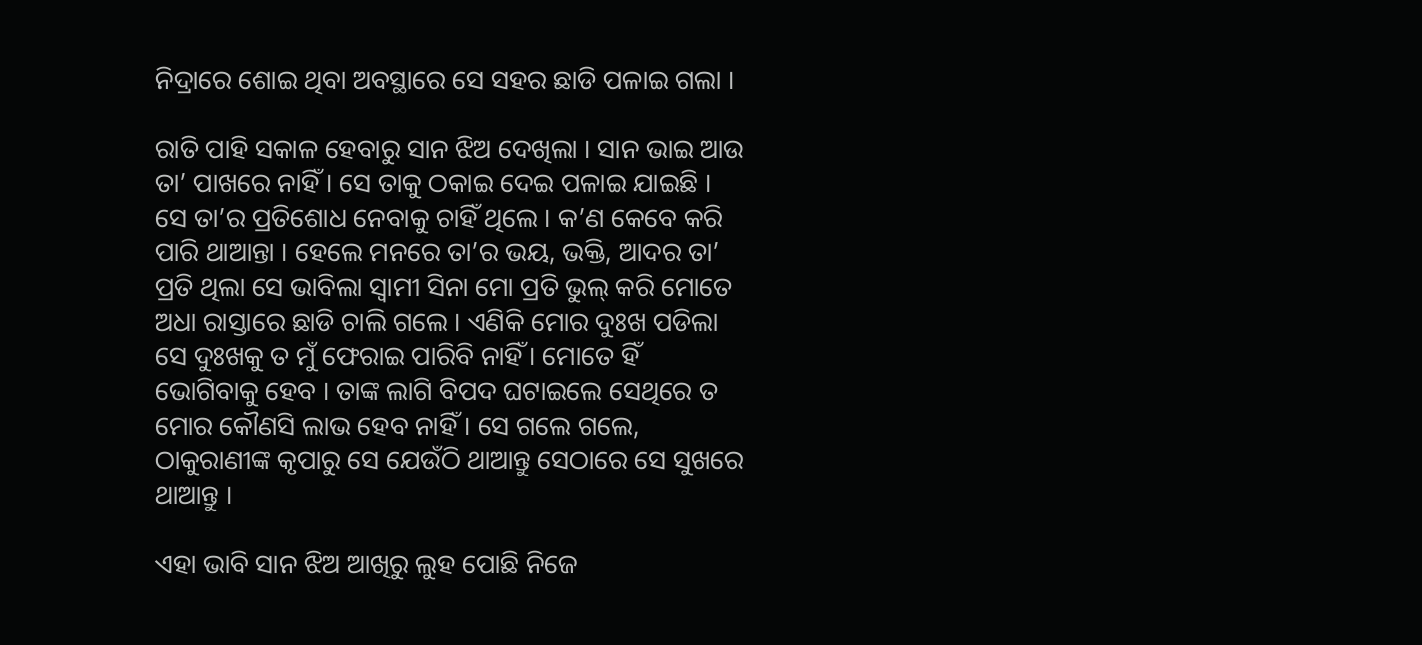ନିଦ୍ରାରେ ଶୋଇ ଥିବା ଅବସ୍ଥାରେ ସେ ସହର ଛାଡି ପଳାଇ ଗଲା ।

ରାତି ପାହି ସକାଳ ହେବାରୁ ସାନ ଝିଅ ଦେଖିଲା । ସାନ ଭାଇ ଆଉ ତା’ ପାଖରେ ନାହିଁ । ସେ ତାକୁ ଠକାଇ ଦେଇ ପଳାଇ ଯାଇଛି । ସେ ତା’ର ପ୍ରତିଶୋଧ ନେବାକୁ ଚାହିଁ ଥିଲେ । କ’ଣ କେବେ କରି ପାରି ଥାଆନ୍ତା । ହେଲେ ମନରେ ତା’ର ଭୟ, ଭକ୍ତି, ଆଦର ତା’ ପ୍ରତି ଥିଲା ସେ ଭାବିଲା ସ୍ୱାମୀ ସିନା ମୋ ପ୍ରତି ଭୁଲ୍ କରି ମୋତେ ଅଧା ରାସ୍ତାରେ ଛାଡି ଚାଲି ଗଲେ । ଏଣିକି ମୋର ଦୁଃଖ ପଡିଲା ସେ ଦୁଃଖକୁ ତ ମୁଁ ଫେରାଇ ପାରିବି ନାହିଁ । ମୋତେ ହିଁ ଭୋଗିବାକୁ ହେବ । ତାଙ୍କ ଲାଗି ବିପଦ ଘଟାଇଲେ ସେଥିରେ ତ ମୋର କୌଣସି ଲାଭ ହେବ ନାହିଁ । ସେ ଗଲେ ଗଲେ, ଠାକୁରାଣୀଙ୍କ କୃପାରୁ ସେ ଯେଉଁଠି ଥାଆନ୍ତୁ ସେଠାରେ ସେ ସୁଖରେ ଥାଆନ୍ତୁ ।

ଏହା ଭାବି ସାନ ଝିଅ ଆଖିରୁ ଲୁହ ପୋଛି ନିଜେ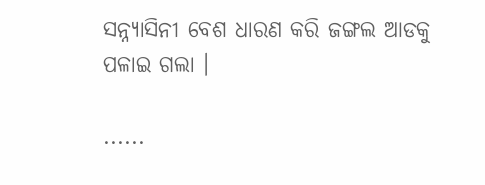ସନ୍ନ୍ୟାସିନୀ ବେଶ ଧାରଣ କରି ଜଙ୍ଗଲ ଆଡକୁ ପଳାଇ ଗଲା ।

......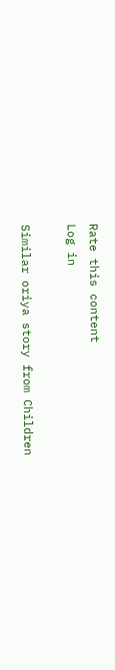Rate this content
Log in

Similar oriya story from Children